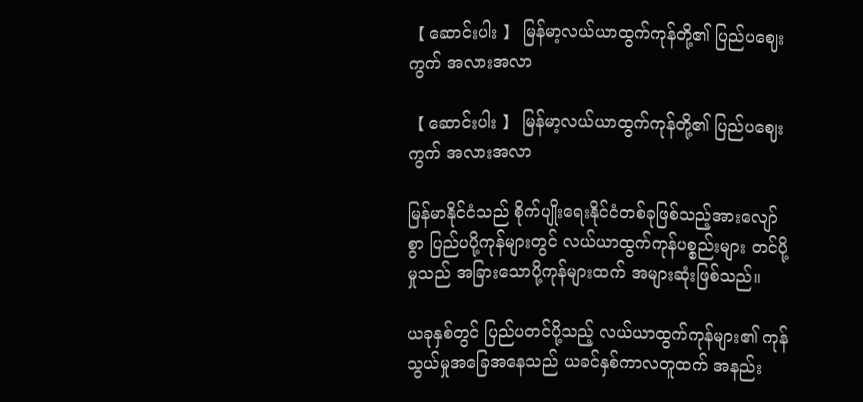【 ဆောင်းပါး 】 မြန်မာ့လယ်ယာထွက်ကုန်တို့၏ ပြည်ပဈေးကွက် အလားအလာ

【 ဆောင်းပါး 】 မြန်မာ့လယ်ယာထွက်ကုန်တို့၏ ပြည်ပဈေးကွက် အလားအလာ

မြန်မာနိုင်ငံသည် စိုက်ပျိုးရေးနိုင်ငံတစ်ခုဖြစ်သည့်အားလျော်စွာ ပြည်ပပို့ကုန်များတွင် လယ်ယာထွက်ကုန်ပစ္စည်းများ တင်ပို့မှုသည် အခြားသောပို့ကုန်များထက် အများဆုံးဖြစ်သည်။

ယခုနှစ်တွင် ပြည်ပတင်ပို့သည့် လယ်ယာထွက်ကုန်များ၏ ကုန်သွယ်မှုအခြေအနေသည် ယခင်နှစ်ကာလတူထက် အနည်း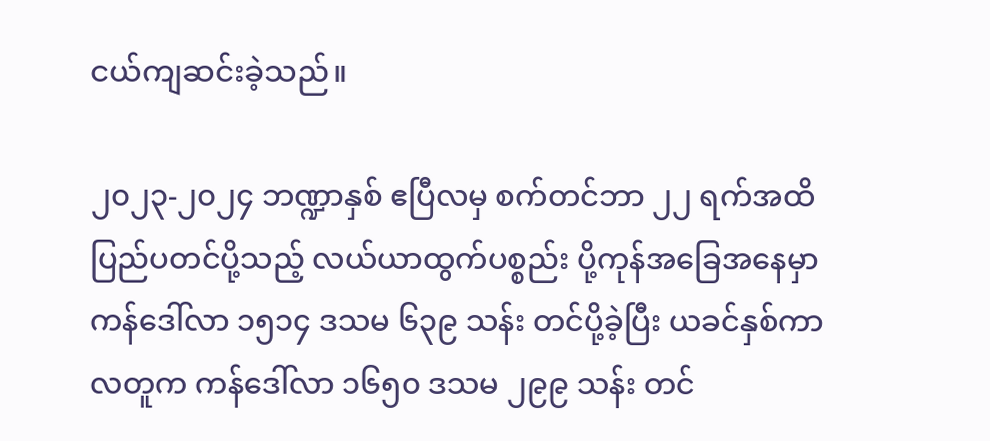ငယ်ကျဆင်းခဲ့သည်။

၂၀၂၃-၂၀၂၄ ဘဏ္ဍာနှစ် ဧပြီလမှ စက်တင်ဘာ ၂၂ ရက်အထိ ပြည်ပတင်ပို့သည့် လယ်ယာထွက်ပစ္စည်း ပို့ကုန်အခြေအနေမှာ ကန်ဒေါ်လာ ၁၅၁၄ ဒသမ ၆၃၉ သန်း တင်ပို့ခဲ့ပြီး ယခင်နှစ်ကာလတူက ကန်ဒေါ်လာ ၁၆၅၀ ဒသမ ၂၉၉ သန်း တင်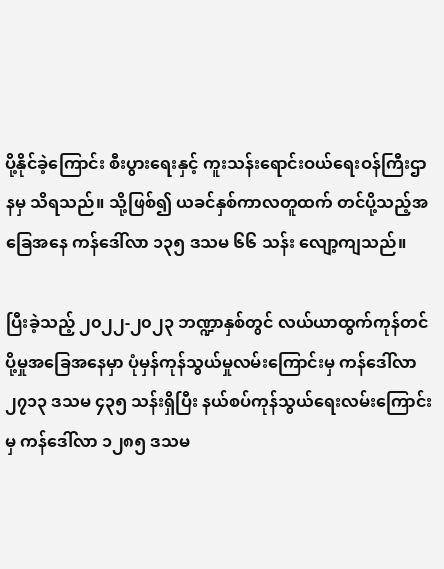ပို့နိုင်ခဲ့ကြောင်း စီးပွားရေးနှင့် ကူးသန်းရောင်းဝယ်ရေးဝန်ကြီးဌာနမှ သိရသည်။ သို့ဖြစ်၍ ယခင်နှစ်ကာလတူထက် တင်ပို့သည့်အခြေအနေ ကန်ဒေါ်လာ ၁၃၅ ဒသမ ၆၆ သန်း လျော့ကျသည်။

ပြီးခဲ့သည့် ၂၀၂၂-၂၀၂၃ ဘဏ္ဍာနှစ်တွင် လယ်ယာထွက်ကုန်တင်ပို့မှုအခြေအနေမှာ ပုံမှန်ကုန်သွယ်မှုလမ်းကြောင်းမှ ကန်ဒေါ်လာ ၂၇၁၃ ဒသမ ၄၃၅ သန်းရှိပြီး နယ်စပ်ကုန်သွယ်ရေးလမ်းကြောင်းမှ ကန်ဒေါ်လာ ၁၂၈၅ ဒသမ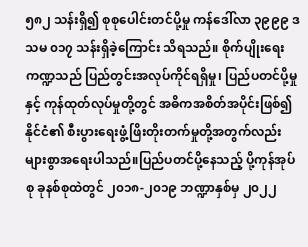၅၈၂ သန်းရှိ၍ စုစုပေါင်းတင်ပို့မှု ကန်ဒေါ်လာ ၃၉၉၉ ဒသမ ၀၁၇ သန်းရှိခဲ့ကြောင်း သိရသည်။ စိုက်ပျိုးရေးကဏ္ဍသည် ပြည်တွင်းအလုပ်ကိုင်ရရှိမှု၊ ပြည်ပတင်ပို့မှုနှင့် ကုန်ထုတ်လုပ်မှုတို့တွင် အဓိကအစိတ်အပိုင်းဖြစ်၍ နိုင်ငံ၏ စီးပွားရေးဖွံ့ဖြိးတိုးတက်မှုတို့အတွက်လည်း များစွာအရေးပါသည်။ပြည်ပတင်ပို့နေသည့် ပို့ကုန်အုပ်စု ခုနစ်စုထဲတွင် ၂၀၁၈-၂၀၁၉ ဘဏ္ဍာနှစ်မှ ၂၀၂၂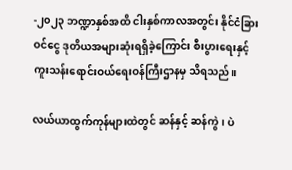-၂၀၂၃ ဘဏ္ဍာနှစ်အထိ ငါးနှစ်ကာလအတွင်း နိုင်ငံခြားဝင်ငွေ ဒုတိယအများဆုံးရရှိခဲ့ကြောင်း စီးပွားရေးနှင့် ကူးသန်းရောင်းဝယ်ရေးဝန်ကြီးဌာနမှ သိရသည်။

လယ်ယာထွက်ကုန်များထဲတွင် ဆန်နှင့် ဆန်ကွဲ၊ ပဲ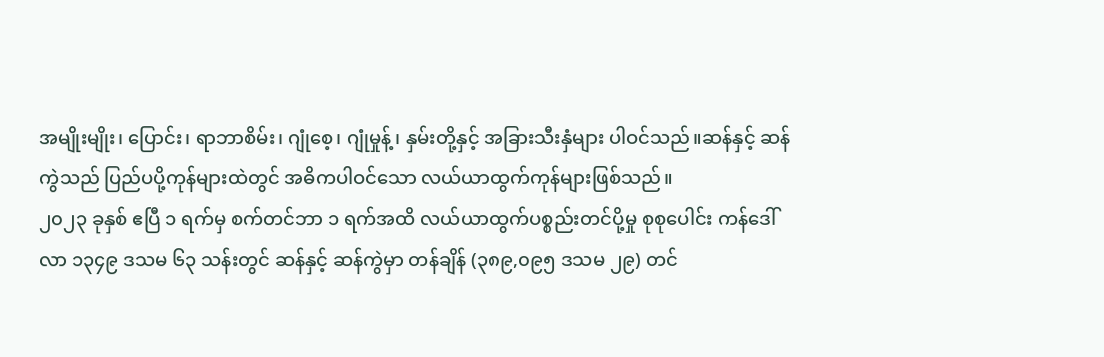အမျိုးမျိုး၊ ပြောင်း၊ ရာဘာစိမ်း၊ ဂျုံစေ့၊ ဂျုံမှုန့်၊ နှမ်းတို့နှင့် အခြားသီးနှံများ ပါဝင်သည်။ဆန်နှင့် ဆန်ကွဲသည် ပြည်ပပို့ကုန်များထဲတွင် အဓိကပါဝင်သော လယ်ယာထွက်ကုန်များဖြစ်သည်။
၂၀၂၃ ခုနှစ် ဧပြီ ၁ ရက်မှ စက်တင်ဘာ ၁ ရက်အထိ လယ်ယာထွက်ပစ္စည်းတင်ပို့မှု စုစုပေါင်း ကန်ဒေါ်လာ ၁၃၄၉ ဒသမ ၆၃ သန်းတွင် ဆန်နှင့် ဆန်ကွဲမှာ တန်ချိန် (၃၈၉,၀၉၅ ဒသမ ၂၉) တင်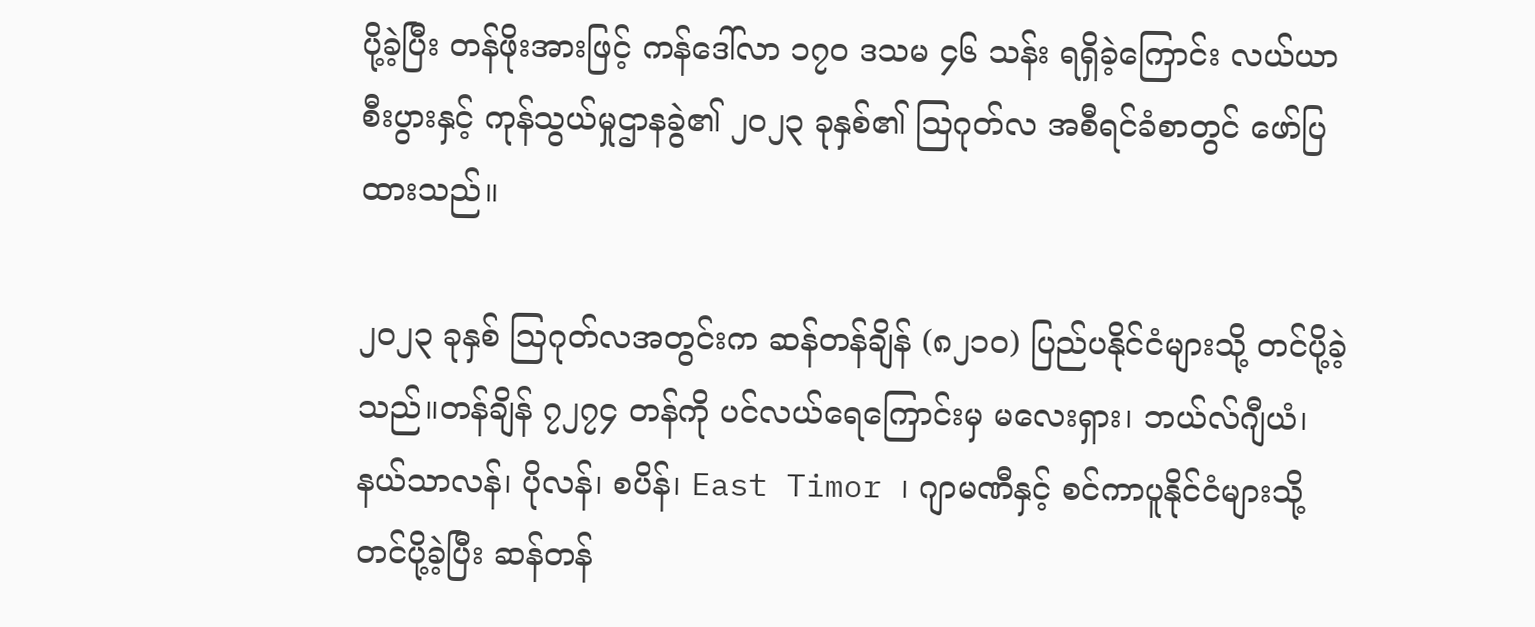ပို့ခဲ့ပြီး တန်ဖိုးအားဖြင့် ကန်ဒေါ်လာ ၁၇၀ ဒသမ ၄၆ သန်း ရရှိခဲ့ကြောင်း လယ်ယာစီးပွားနှင့် ကုန်သွယ်မှုဌာနခွဲ၏ ၂၀၂၃ ခုနှစ်၏ သြဂုတ်လ အစီရင်ခံစာတွင် ဖော်ပြထားသည်။

၂၀၂၃ ခုနှစ် သြဂုတ်လအတွင်းက ဆန်တန်ချိန် (၈၂၁၀) ပြည်ပနိုင်ငံများသို့ တင်ပို့ခဲ့သည်။တန်ချိန် ၇၂၇၄ တန်ကို ပင်လယ်ရေကြောင်းမှ မလေးရှား၊ ဘယ်လ်ဂျီယံ၊ နယ်သာလန်၊ ပိုလန်၊ စပိန်၊ East Timor ၊ ဂျာမဏီနှင့် စင်ကာပူနိုင်ငံများသို့ တင်ပို့ခဲ့ပြီး ဆန်တန်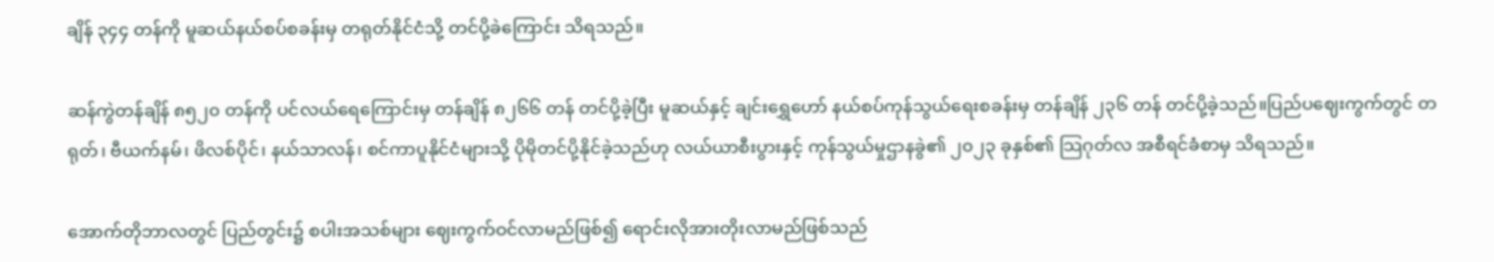ချိန် ၃၄၄ တန်ကို မူဆယ်နယ်စပ်စခန်းမှ တရုတ်နိုင်ငံသို့ တင်ပို့ခဲကြောင်း သိရသည်။

ဆန်ကွဲတန်ချိန် ၈၅၂၀ တန်ကို ပင်လယ်ရေကြောင်းမှ တန်ချိန် ၈၂၆၆ တန် တင်ပို့ခဲ့ပြီး မူဆယ်နှင့် ချင်းရွှေဟော် နယ်စပ်ကုန်သွယ်ရေးစခန်းမှ တန်ချိန် ၂၃၆ တန် တင်ပို့ခဲ့သည်။ပြည်ပဈေးကွက်တွင် တရုတ်၊ ဗီယက်နမ်၊ ဖိလစ်ပိုင်၊ နယ်သာလန်၊ စင်ကာပူနိုင်ငံများသို့ ပိုမိုတင်ပို့နိုင်ခဲ့သည်ဟု လယ်ယာစီးပွားနှင့် ကုန်သွယ်မှုဌာနခွဲ၏ ၂၀၂၃ ခုနှစ်၏ သြဂုတ်လ အစီရင်ခံစာမှ သိရသည်။

အောက်တိုဘာလတွင် ပြည်တွင်း၌ စပါးအသစ်များ ဈေးကွက်ဝင်လာမည်ဖြစ်၍ ရောင်းလိုအားတိုးလာမည်ဖြစ်သည်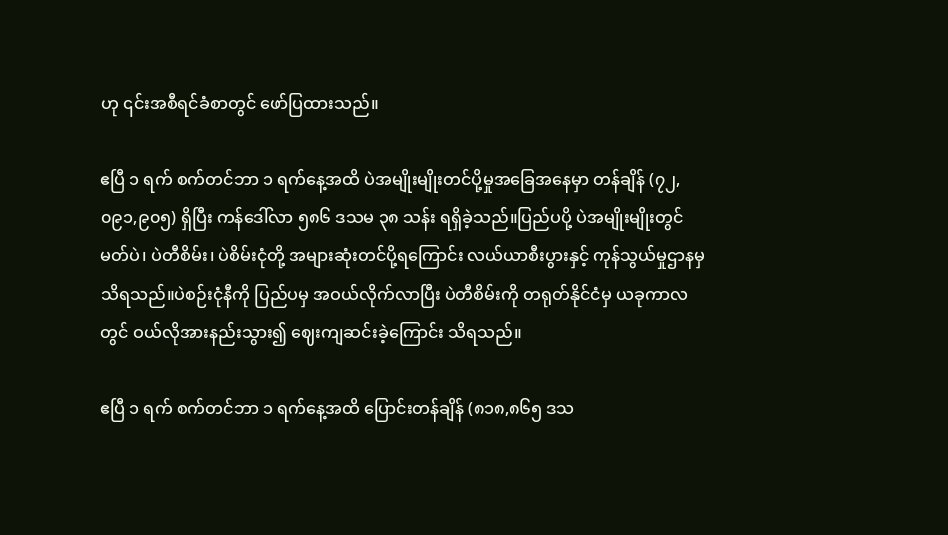ဟု ၎င်းအစီရင်ခံစာတွင် ဖော်ပြထားသည်။

ဧပြီ ၁ ရက် စက်တင်ဘာ ၁ ရက်နေ့အထိ ပဲအမျိုးမျိုးတင်ပို့မှုအခြေအနေမှာ တန်ချိန် (၇၂,၀၉၁,၉၀၅) ရှိပြီး ကန်ဒေါ်လာ ၅၈၆ ဒသမ ၃၈ သန်း ရရှိခဲ့သည်။ပြည်ပပို့ ပဲအမျိုးမျိုးတွင် မတ်ပဲ၊ ပဲတီစိမ်း၊ ပဲစိမ်းငုံတို့ အများဆုံးတင်ပို့ရကြောင်း လယ်ယာစီးပွားနှင့် ကုန်သွယ်မှုဌာနမှ သိရသည်။ပဲစဉ်းငုံနီကို ပြည်ပမှ အဝယ်လိုက်လာပြီး ပဲတီစိမ်းကို တရုတ်နိုင်ငံမှ ယခုကာလတွင် ဝယ်လိုအားနည်းသွား၍ ဈေးကျဆင်းခဲ့ကြောင်း သိရသည်။

ဧပြီ ၁ ရက် စက်တင်ဘာ ၁ ရက်နေ့အထိ ပြောင်းတန်ချိန် (၈၁၈,၈၆၅ ဒသ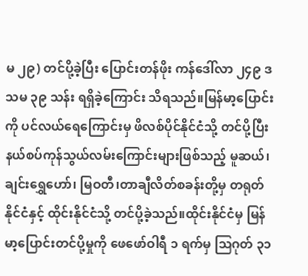မ ၂၉) တင်ပို့ခဲ့ပြီး ပြောင်းတန်ဖိုး ကန်ဒေါ်လာ ၂၄၉ ဒသမ ၃၉ သန်း ရရှိခဲ့ကြောင်း သိရသည်။မြန်မာ့ပြောင်းကို ပင်လယ်ရေကြောင်းမှ ဖိလစ်ပိုင်နိုင်ငံသို့ တင်ပို့ပြီး နယ်စပ်ကုန်သွယ်လမ်းကြောင်းများဖြစ်သည့် မူဆယ်၊ ချင်းရွှေဟော်၊ မြဝတီ၊တာချီလိတ်စခန်းတို့မှ တရုတ်နိုင်ငံနှင့် ထိုင်းနိုင်ငံသို့ တင်ပို့ခဲ့သည်။ထိုင်းနိုင်ငံမှ မြန်မာ့ပြောင်းတင်ပို့မှုကို ဖေဖော်ဝါရီ ၁ ရက်မှ သြဂုတ် ၃၁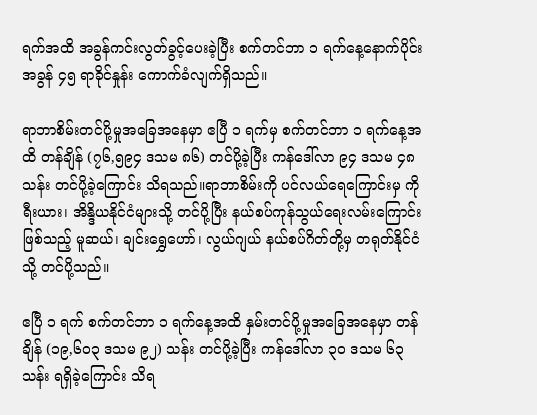ရက်အထိ အခွန်ကင်းလွတ်ခွင့်ပေးခဲ့ပြီး စက်တင်ဘာ ၁ ရက်နေ့နောက်ပိုင်း အခွန် ၄၅ ရာခိုင်နှုန်း ကောက်ခံလျက်ရှိသည်။

ရာဘာစိမ်းတင်ပို့မှုအခြေအနေမှာ ဧပြီ ၁ ရက်မှ စက်တင်ဘာ ၁ ရက်နေ့အထိ တန်ချိန် (၇၆,၅၉၄ ဒသမ ၈၆) တင်ပို့ခဲ့ပြီး ကန်ဒေါ်လာ ၉၄ ဒသမ ၄၈ သန်း တင်ပို့ခဲ့ကြောင်း သိရသည်။ရာဘာစိမ်းကို ပင်လယ်ရေကြောင်းမှ ကိုရီးယား၊ အိန္ဒိယနိုင်ငံများသို့ တင်ပို့ပြီး နယ်စပ်ကုန်သွယ်ရေးလမ်းကြောင်းဖြစ်သည့် မူဆယ်၊ ချင်းရွှေဟော်၊ လွယ်ဂျယ် နယ်စပ်ဂိတ်တို့မှ တရုတ်နိုင်ငံသို့ တင်ပို့သည်။

ဧပြီ ၁ ရက် စက်တင်ဘာ ၁ ရက်နေ့အထိ နှမ်းတင်ပို့မှုအခြေအနေမှာ တန်ချိန် (၁၉,၆၀၃ ဒသမ ၉၂) သန်း တင်ပို့ခဲ့ပြီး ကန်ဒေါ်လာ ၃၀ ဒသမ ၆၃ သန်း ရရှိခဲ့ကြောင်း သိရ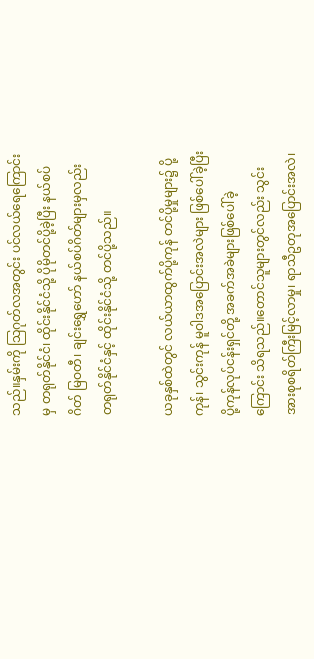သည်။နှမ်းကို သြဂုတ်လအတွင်း ပင်လယ်ရေကြောင်းမှ တရုတ်နိုင်ငံ၊ ထိုင်းနိုင်ငံသို့ ပိုမိုတင်ပို့ခဲ့ပြီး နယ်စပ်ဂိတ် မြဝတီ၊ ချင်းရွှေဟော် နယ်စပ်ဂိတ်များမှလည်း တရုတ်နိုင်ငံနှင့် ထိုင်းနိုင်ငံသို့ တင်ပို့သည်။

ယခုနှစ်ထဲတွင် လယ်ယာထွက်ပို့ကုန် တင်ပို့မှုများ၌ ပို့ကုန်၊ သွင်းကုန် မူဝါဒအပြောင်းအလဲများ ဖြစ်ပေါ်ခဲ့ပြီး ပို့ကုန်လုပ်ငန်းရှင်တို့ အခက်အခဲများဖြစ်ပေါ်ခဲ့ကြောင်း သိရသည်။တောင်သူများတွင်လည်း သွင်းအားစုစရိတ်ကြီးမြင့်လာမှု၊ ရာသီဥတုအပြောင်းအလဲ၊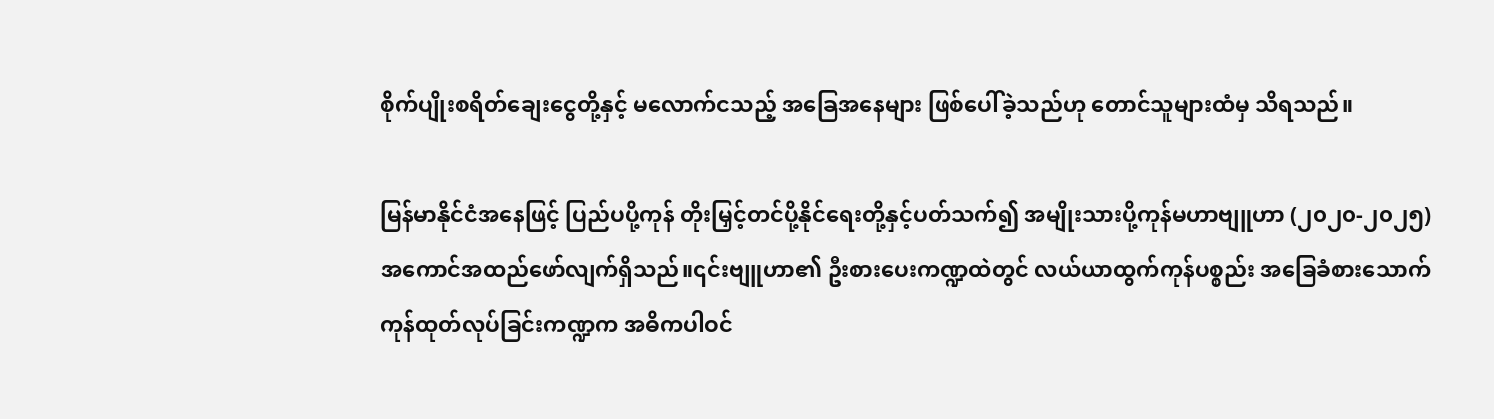စိုက်ပျိုးစရိတ်ချေးငွေတို့နှင့် မလောက်ငသည့် အခြေအနေများ ဖြစ်ပေါ်ခဲ့သည်ဟု တောင်သူများထံမှ သိရသည်။

မြန်မာနိုင်ငံအနေဖြင့် ပြည်ပပို့ကုန် တိုးမြှင့်တင်ပို့နိုင်ရေးတို့နှင့်ပတ်သက်၍ အမျိုးသားပို့ကုန်မဟာဗျူဟာ (၂၀၂၀-၂၀၂၅) အကောင်အထည်ဖော်လျက်ရှိသည်။၎င်းဗျူဟာ၏ ဦးစားပေးကဏ္ဍထဲတွင် လယ်ယာထွက်ကုန်ပစ္စည်း အခြေခံစားသောက်ကုန်ထုတ်လုပ်ခြင်းကဏ္ဍက အဓိကပါဝင်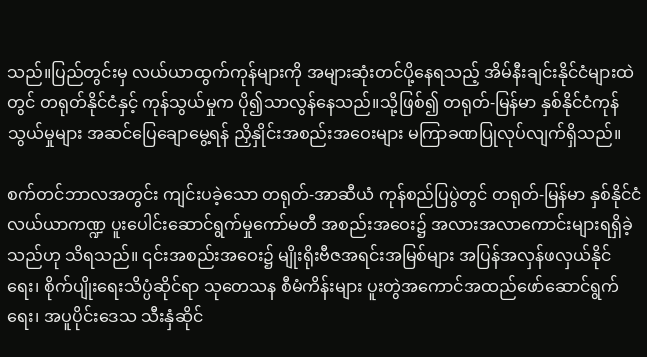သည်။ပြည်တွင်းမှ လယ်ယာထွက်ကုန်များကို အများဆုံးတင်ပို့နေရသည့် အိမ်နီးချင်းနိုင်ငံများထဲတွင် တရုတ်နိုင်ငံနှင့် ကုန်သွယ်မှုက ပို၍သာလွန်နေသည်။သို့ဖြစ်၍ တရုတ်-မြန်မာ နှစ်နိုင်ငံကုန်သွယ်မှုများ အဆင်ပြေချောမွေ့ရန် ညှိနှိုင်းအစည်းအဝေးများ မကြာခဏပြုလုပ်လျက်ရှိသည်။

စက်တင်ဘာလအတွင်း ကျင်းပခဲ့သော တရုတ်-အာဆီယံ ကုန်စည်ပြပွဲတွင် တရုတ်-မြန်မာ နှစ်နိုင်ငံ လယ်ယာကဏ္ဍ ပူးပေါင်းဆောင်ရွက်မှုကော်မတီ အစည်းအဝေး၌ အလားအလာကောင်းများရရှိခဲ့သည်ဟု သိရသည်။ ၎င်းအစည်းအဝေး၌ မျိုးရိုးဗီဇအရင်းအမြစ်များ အပြန်အလှန်ဖလှယ်နိုင်ရေး၊ စိုက်ပျိုးရေးသိပ္ပံဆိုင်ရာ သုတေသန စီမံကိန်းများ ပူးတွဲအကောင်အထည်ဖော်ဆောင်ရွက်ရေး၊ အပူပိုင်းဒေသ သီးနှံဆိုင်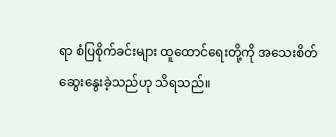ရာ စံပြစိုက်ခင်းများ ထူထောင်ရေးတို့ကို အသေးစိတ်ဆွေးနွေးခဲ့သည်ဟု သိရသည်။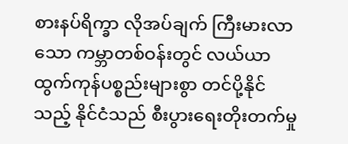စားနပ်ရိက္ခာ လိုအပ်ချက် ကြီးမားလာသော ကမ္ဘာတစ်ဝန်းတွင် လယ်ယာထွက်ကုန်ပစ္စည်းများစွာ တင်ပို့နိုင်သည့် နိုင်ငံသည် စီးပွားရေးတိုးတက်မှု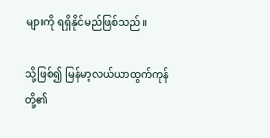များကို ရရှိနိုင်မည်ဖြစ်သည်။

သို့ဖြစ်၍ မြန်မာ့လယ်ယာထွက်ကုန်တို့၏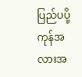ပြည်ပပို့ကုန်အလားအ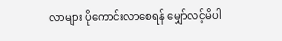လာများ ပိုကောင်းလာစေရန် မျှော်လင့်မိပါ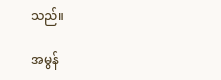သည်။

အမွန်